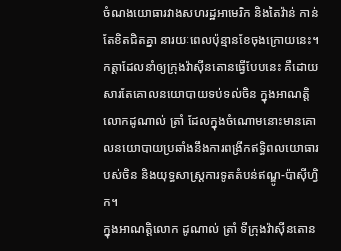ចំណងយោធារវាងសហរដ្ឋអាមេរិក និងតៃវ៉ាន់ កាន់តែខិតជិតគ្នា នារយៈពេលប៉ុន្មានខែចុងក្រោយនេះ។ កត្តាដែលនាំឲ្យក្រុងវ៉ាស៊ីនតោនធ្វើបែបនេះ គឺដោយសារតែគោលនយោបាយទប់ទល់ចិន ក្នុងអាណត្តិលោកដូណាល់ ត្រាំ ដែលក្នុងចំណោមនោះមានគោលនយោបាយប្រឆាំងនឹងការពង្រីកឥទ្ធិពលយោធារបស់ចិន និងយុទ្ធសាស្ត្រការទូតតំបន់ឥណ្ឌូ-ប៉ាស៊ីហ្វិក។
ក្នុងអាណត្តិលោក ដូណាល់ ត្រាំ ទីក្រុងវ៉ាស៊ីនតោន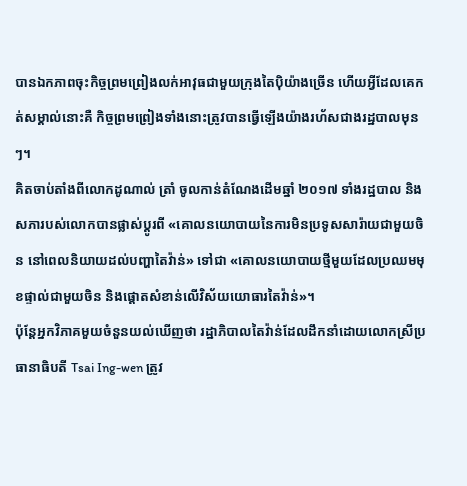បានឯកភាពចុះកិច្ចព្រមព្រៀងលក់អាវុធជាមួយក្រុងតៃប៉ិយ៉ាងច្រើន ហើយអ្វីដែលគេកត់សម្គាល់នោះគឺ កិច្ចព្រមព្រៀងទាំងនោះត្រូវបានធ្វើឡើងយ៉ាងរហ័សជាងរដ្ឋបាលមុនៗ។
គិតចាប់តាំងពីលោកដូណាល់ ត្រាំ ចូលកាន់តំណែងដើមឆ្នាំ ២០១៧ ទាំងរដ្ឋបាល និងសភារបស់លោកបានផ្លាស់ប្តូរពី «គោលនយោបាយនៃការមិនប្រទូសសារ៉ាយជាមួយចិន នៅពេលនិយាយដល់បញ្ហាតៃវ៉ាន់» ទៅជា «គោលនយោបាយថ្មីមួយដែលប្រឈមមុខផ្ទាល់ជាមួយចិន និងផ្តោតសំខាន់លើវិស័យយោធារតៃវ៉ាន់»។
ប៉ុន្តែអ្នកវិភាគមួយចំនួនយល់ឃើញថា រដ្ឋាភិបាលតៃវ៉ាន់ដែលដឹកនាំដោយលោកស្រីប្រធានាធិបតី Tsai Ing-wen ត្រូវ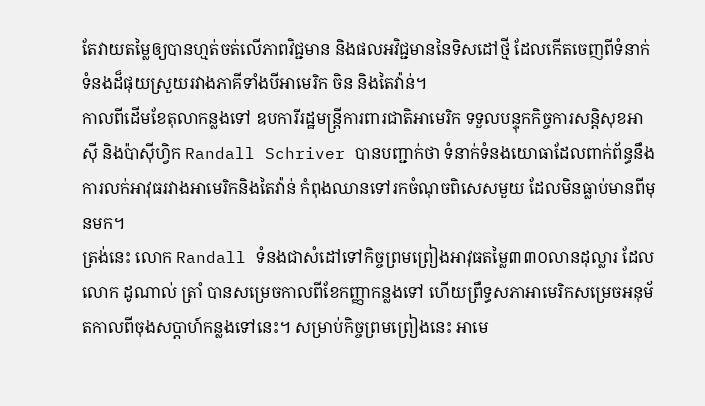តែវាយតម្លៃឲ្យបានហ្មត់ចត់លើភាពវិជ្ជមាន និងផលអវិជ្ជមាននៃទិសដៅថ្មី ដែលកើតចេញពីទំនាក់ទំនងដ៏ផុយស្រួយរវាងភាគីទាំងបីអាមេរិក ចិន និងតៃវ៉ាន់។
កាលពីដើមខែតុលាកន្លងទៅ ឧបការីរដ្ឋមន្ត្រីការពារជាតិអាមេរិក ទទួលបន្ទុកកិច្ចការសន្តិសុខអាស៊ី និងប៉ាស៊ីហ្វិក Randall Schriver បានបញ្ជាក់ថា ទំនាក់ទំនងយោធាដែលពាក់ព័ន្ធនឹងការលក់អាវុធរវាងអាមេរិកនិងតៃវ៉ាន់ កំពុងឈានទៅរកចំណុចពិសេសមួយ ដែលមិនធ្លាប់មានពីមុនមក។
ត្រង់នេះ លោក Randall ទំនងជាសំដៅទៅកិច្ចព្រមព្រៀងអាវុធតម្លៃ៣៣០លានដុល្លារ ដែលលោក ដូណាល់ ត្រាំ បានសម្រេចកាលពីខែកញ្ញាកន្លងទៅ ហើយព្រឹទ្ធសភាអាមេរិកសម្រេចអនុម័តកាលពីចុងសប្តាហ៍កន្លងទៅនេះ។ សម្រាប់កិច្ចព្រមព្រៀងនេះ អាមេ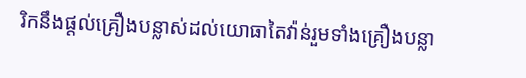រិកនឹងផ្តល់គ្រឿងបន្លាស់ដល់យោធាតៃវ៉ាន់រួមទាំងគ្រឿងបន្លា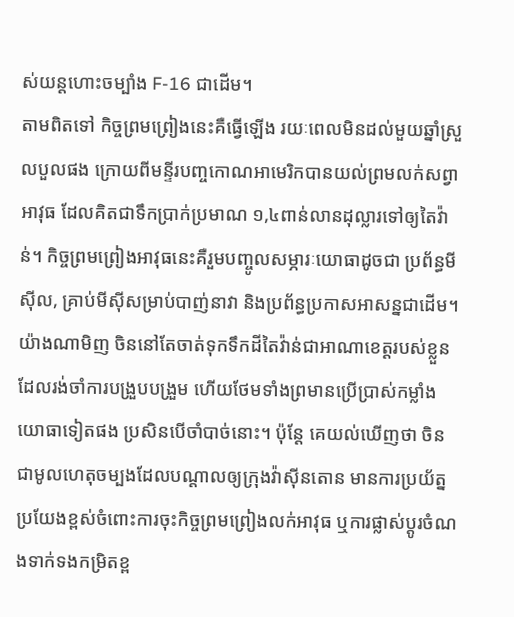ស់យន្តហោះចម្បាំង F-16 ជាដើម។
តាមពិតទៅ កិច្ចព្រមព្រៀងនេះគឺធ្វើឡើង រយៈពេលមិនដល់មួយឆ្នាំស្រួលបួលផង ក្រោយពីមន្ទីរបញ្ចកោណអាមេរិកបានយល់ព្រមលក់សព្វាអាវុធ ដែលគិតជាទឹកប្រាក់ប្រមាណ ១,៤ពាន់លានដុល្លារទៅឲ្យតៃវ៉ាន់។ កិច្ចព្រមព្រៀងអាវុធនេះគឺរួមបញ្ចូលសម្ភារៈយោធាដូចជា ប្រព័ន្ធមីស៊ីល, គ្រាប់មីស៊ីសម្រាប់បាញ់នាវា និងប្រព័ន្ធប្រកាសអាសន្នជាដើម។
យ៉ាងណាមិញ ចិននៅតែចាត់ទុកទឹកដីតៃវ៉ាន់ជាអាណាខេត្តរបស់ខ្លួន ដែលរង់ចាំការបង្រួបបង្រួម ហើយថែមទាំងព្រមានប្រើប្រាស់កម្លាំងយោធាទៀតផង ប្រសិនបើចាំបាច់នោះ។ ប៉ុន្តែ គេយល់ឃើញថា ចិនជាមូលហេតុចម្បងដែលបណ្តាលឲ្យក្រុងវ៉ាស៊ីនតោន មានការប្រយ័ត្នប្រយែងខ្ពស់ចំពោះការចុះកិច្ចព្រមព្រៀងលក់អាវុធ ឬការផ្លាស់ប្តូរចំណងទាក់ទងកម្រិតខ្ព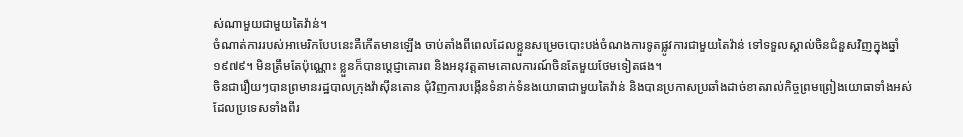ស់ណាមួយជាមួយតៃវ៉ាន់។
ចំណាត់ការរបស់អាមេរិកបែបនេះគឺកើតមានឡើង ចាប់តាំងពីពេលដែលខ្លួនសម្រេចបោះបង់ចំណងការទូតផ្លូវការជាមួយតៃវ៉ាន់ ទៅទទួលស្គាល់ចិនជំនួសវិញក្នុងឆ្នាំ១៩៧៩។ មិនត្រឹមតែប៉ុណ្ណោះ ខ្លួនក៏បានប្តេជ្ញាគោរព និងអនុវត្តតាមគោលការណ៍ចិនតែមួយថែមទៀតផង។
ចិនជារឿយៗបានព្រមានរដ្ឋបាលក្រុងវ៉ាស៊ីនតោន ជុំវិញការបង្កើនទំនាក់ទំនងយោធាជាមួយតៃវ៉ាន់ និងបានប្រកាសប្រឆាំងដាច់ខាតរាល់កិច្ចព្រមព្រៀងយោធាទាំងអស់ ដែលប្រទេសទាំងពីរ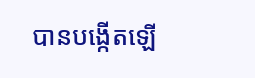បានបង្កើតឡើ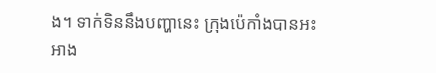ង។ ទាក់ទិននឹងបញ្ហានេះ ក្រុងប៉េកាំងបានអះអាង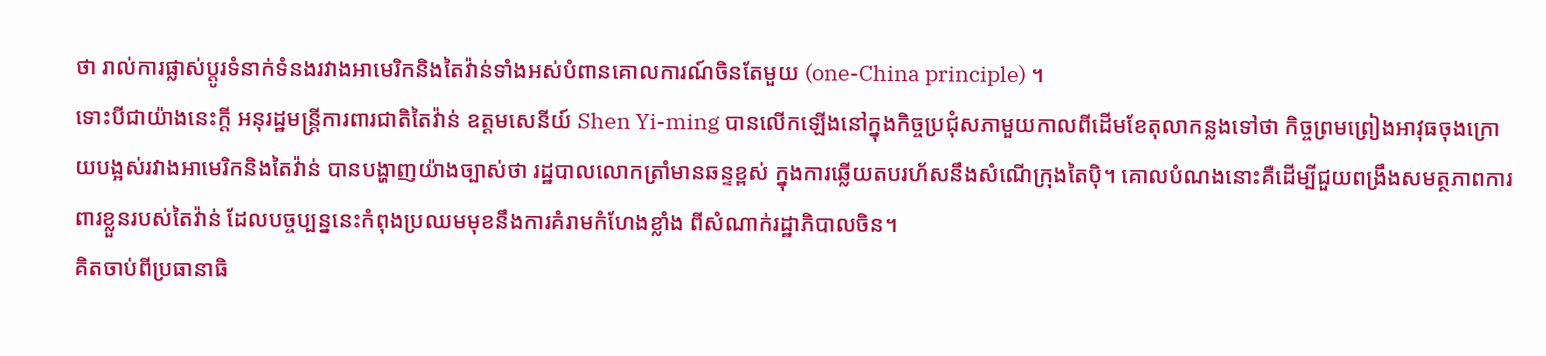ថា រាល់ការផ្លាស់ប្តូរទំនាក់ទំនងរវាងអាមេរិកនិងតៃវ៉ាន់ទាំងអស់បំពានគោលការណ៍ចិនតែមួយ (one-China principle) ។
ទោះបីជាយ៉ាងនេះក្តី អនុរដ្ឋមន្ត្រីការពារជាតិតៃវ៉ាន់ ឧត្តមសេនីយ៍ Shen Yi-ming បានលើកឡើងនៅក្នុងកិច្ចប្រជុំសភាមួយកាលពីដើមខែតុលាកន្លងទៅថា កិច្ចព្រមព្រៀងអាវុធចុងក្រោយបង្អស់រវាងអាមេរិកនិងតៃវ៉ាន់ បានបង្ហាញយ៉ាងច្បាស់ថា រដ្ឋបាលលោកត្រាំមានឆន្ទខ្ពស់ ក្នុងការឆ្លើយតបរហ័សនឹងសំណើក្រុងតៃប៉ិ។ គោលបំណងនោះគឺដើម្បីជួយពង្រឹងសមត្ថភាពការពារខ្លួនរបស់តៃវ៉ាន់ ដែលបច្ចប្បន្ននេះកំពុងប្រឈមមុខនឹងការគំរាមកំហែងខ្លាំង ពីសំណាក់រដ្ឋាភិបាលចិន។
គិតចាប់ពីប្រធានាធិ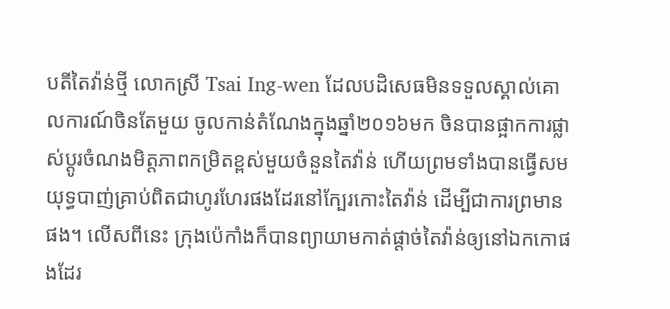បតីតៃវ៉ាន់ថ្មី លោកស្រី Tsai Ing-wen ដែលបដិសេធមិនទទួលស្គាល់គោលការណ៍ចិនតែមួយ ចូលកាន់តំណែងក្នុងឆ្នាំ២០១៦មក ចិនបានផ្អាកការផ្លាស់ប្តូរចំណងមិត្តភាពកម្រិតខ្ពស់មួយចំនួនតៃវ៉ាន់ ហើយព្រមទាំងបានធ្វើសមយុទ្ធបាញ់គ្រាប់ពិតជាហូរហែរផងដែរនៅក្បែរកោះតៃវ៉ាន់ ដើម្បីជាការព្រមានផង។ លើសពីនេះ ក្រុងប៉េកាំងក៏បានព្យាយាមកាត់ផ្តាច់តៃវ៉ាន់ឲ្យនៅឯកកោផងដែរ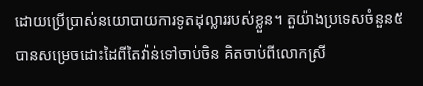ដោយប្រើប្រាស់នយោបាយការទូតដុល្លាររបស់ខ្លួន។ តួយ៉ាងប្រទេសចំនួន៥ បានសម្រេចដោះដៃពីតៃវ៉ាន់ទៅចាប់ចិន គិតចាប់ពីលោកស្រី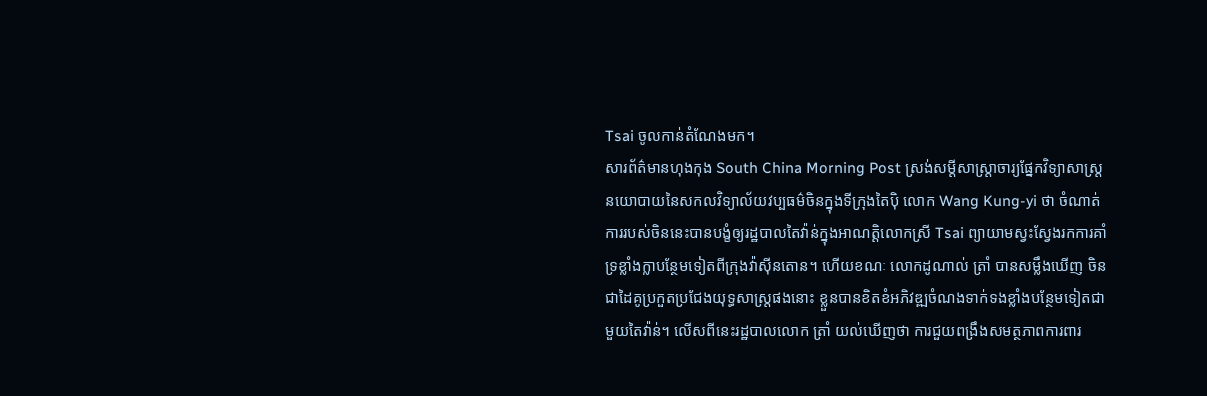Tsai ចូលកាន់តំណែងមក។
សារព័ត៌មានហុងកុង South China Morning Post ស្រង់សម្តីសាស្ត្រាចារ្យផ្នែកវិទ្យាសាស្ត្រនយោបាយនៃសកលវិទ្យាល័យវប្បធម៌ចិនក្នុងទីក្រុងតៃប៉ិ លោក Wang Kung-yi ថា ចំណាត់ការរបស់ចិននេះបានបង្ខំឲ្យរដ្ឋបាលតៃវ៉ាន់ក្នុងអាណត្តិលោកស្រី Tsai ព្យាយាមស្វះស្វែងរកការគាំទ្រខ្លាំងក្លាបន្ថែមទៀតពីក្រុងវ៉ាស៊ីនតោន។ ហើយខណៈ លោកដូណាល់ ត្រាំ បានសម្លឹងឃើញ ចិនជាដៃគូប្រកួតប្រជែងយុទ្ធសាស្ត្រផងនោះ ខ្លួនបានខិតខំអភិវឌ្ឍចំណងទាក់ទងខ្លាំងបន្ថែមទៀតជាមួយតៃវ៉ាន់។ លើសពីនេះរដ្ឋបាលលោក ត្រាំ យល់ឃើញថា ការជួយពង្រឹងសមត្ថភាពការពារ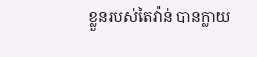ខ្លួនរបស់តៃវ៉ាន់ បានក្លាយ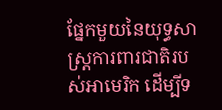ផ្នែកមួយនៃយុទ្ធសាស្ត្រការពារជាតិរបស់អាមេរិក ដើម្បីទ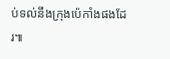ប់ទល់នឹងក្រុងប៉េកាំងផងដែរ៕